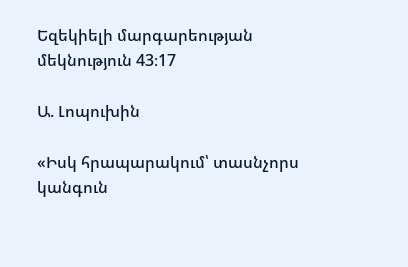Եզեկիելի մարգարեության մեկնություն 43։17

Ա. Լոպուխին

«Իսկ հրապարակում՝ տասնչորս կանգուն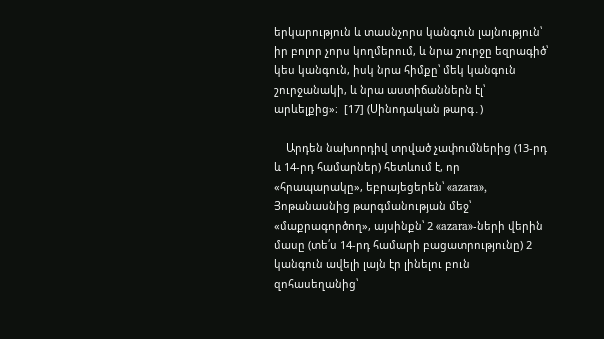երկարություն և տասնչորս կանգուն լայնություն՝ իր բոլոր չորս կողմերում, և նրա շուրջը եզրագիծ՝ կես կանգուն, իսկ նրա հիմքը՝ մեկ կանգուն շուրջանակի, և նրա աստիճաններն էլ՝ արևելքից»։  [17] (Սինոդական թարգ․)

    Արդեն նախորդիվ տրված չափումներից (13-րդ և 14-րդ համարներ) հետևում է, որ «հրապարակը», եբրայեցերեն՝ «azara», Յոթանասնից թարգմանության մեջ՝ «մաքրագործող», այսինքն՝ 2 «azara»-ների վերին մասը (տե՛ս 14-րդ համարի բացատրությունը) 2 կանգուն ավելի լայն էր լինելու բուն զոհասեղանից՝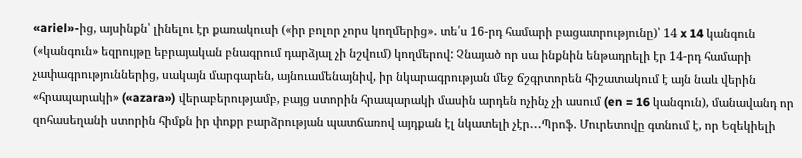«ariel»-ից, այսինքն՝ լինելու էր քառակուսի («իր բոլոր չորս կողմերից»․ տե՛ս 16-րդ համարի բացատրությունը)՝ 14 x 14 կանգուն («կանգուն» եզրույթը եբրայական բնագրում դարձյալ չի նշվում) կողմերով: Չնայած որ սա ինքնին ենթադրելի էր 14-րդ համարի չափագրություններից, սակայն մարգարեն, այնուամենայնիվ, իր նկարագրության մեջ ճշգրտորեն հիշատակում է այն նաև վերին «հրապարակի» («azara») վերաբերությամբ, բայց ստորին հրապարակի մասին արդեն ոչինչ չի ասում (en = 16 կանգուն), մանավանդ որ զոհասեղանի ստորին հիմքն իր փոքր բարձրության պատճառով այդքան էլ նկատելի չէր․․․Պրոֆ. Մուրետովը գտնում է, որ Եզեկիելի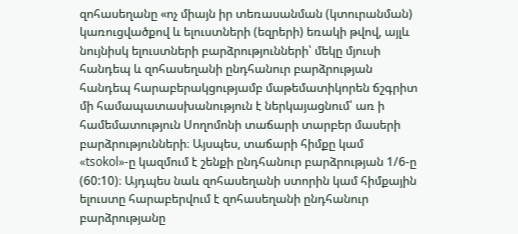զոհասեղանը «ոչ միայն իր տեռասանման (կտուրանման) կառուցվածքով և ելուստների (եզրերի) եռակի թվով, այլև նույնիսկ ելուստների բարձրությունների՝ մեկը մյուսի հանդեպ և զոհասեղանի ընդհանուր բարձրության հանդեպ հարաբերակցությամբ մաթեմատիկորեն ճշգրիտ մի համապատասխանություն է ներկայացնում՝ առ ի համեմատություն Սողոմոնի տաճարի տարբեր մասերի բարձրությունների։ Այսպես, տաճարի հիմքը կամ «tsokol»-ը կազմում է շենքի ընդհանուր բարձրության 1/6-ը (60:10)։ Այդպես նաև զոհասեղանի ստորին կամ հիմքային ելուստը հարաբերվում է զոհասեղանի ընդհանուր բարձրությանը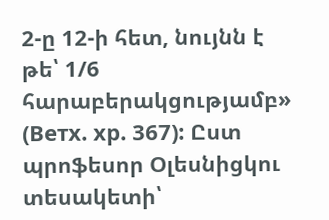2-ը 12-ի հետ, նույնն է թե՝ 1/6 հարաբերակցությամբ» (Ветх. хр. 367): Ըստ պրոֆեսոր Օլեսնիցկու տեսակետի՝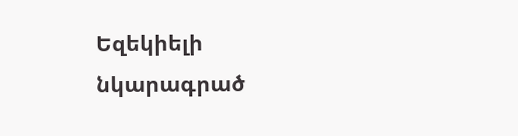Եզեկիելի նկարագրած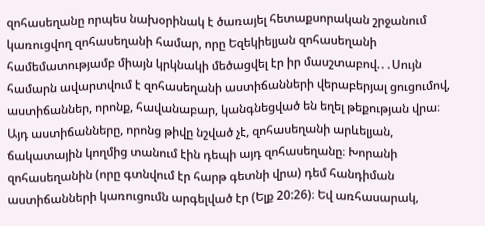զոհասեղանը որպես նախօրինակ է ծառայել հետաքսորական շրջանում կառուցվող զոհասեղանի համար, որը Եզեկիելյան զոհասեղանի համեմատությամբ միայն կրկնակի մեծացվել էր իր մասշտաբով.․․Սույն համարն ավարտվում է զոհասեղանի աստիճանների վերաբերյալ ցուցումով, աստիճաններ, որոնք, հավանաբար, կանգնեցված են եղել թեքության վրա։ Այդ աստիճանները, որոնց թիվը նշված չէ, զոհասեղանի արևելյան, ճակատային կողմից տանում էին դեպի այդ զոհասեղանը։ Խորանի զոհասեղանին (որը գտնվում էր հարթ գետնի վրա) դեմ հանդիման աստիճանների կառուցումն արգելված էր (Ելք 20:26)։ Եվ առհասարակ,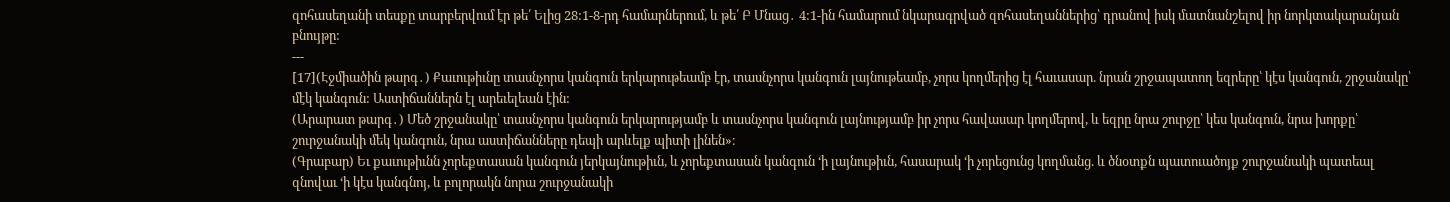զոհասեղանի տեսքը տարբերվում էր թե՛ Ելից 28:1-8-րդ համարներում, և թե՛ Բ Մնաց․ 4:1-ին համարում նկարագրված զոհասեղաններից՝ դրանով իսկ մատնանշելով իր նորկտակարանյան բնույթը:
---
[17](Էջմիածին թարգ․) Քաւութիւնը տասնչորս կանգուն երկարութեամբ էր, տասնչորս կանգուն լայնութեամբ, չորս կողմերից էլ հաւասար. նրան շրջապատող եզրերը՝ կէս կանգուն, շրջանակը՝ մէկ կանգուն: Աստիճաններն էլ արեւելեան էին:
(Արարատ թարգ․) Մեծ շրջանակը՝ տասնչորս կանգուն երկարությամբ և տասնչորս կանգուն լայնությամբ իր չորս հավասար կողմերով, և եզրը նրա շուրջը՝ կես կանգուն, նրա խորքը՝ շուրջանակի մեկ կանգուն, նրա աստիճանները դեպի արևելք պիտի լինեն»։
(Գրաբար) Եւ քաւութիւնն չորեքտասան կանգուն յերկայնութիւն, և չորեքտասան կանգուն ‘ի լայնութիւն, հասարակ ‘ի չորեցունց կողմանց. և ծնօտքն պատուածոյք շուրջանակի պատեալ զնովաւ ‘ի կէս կանգնոյ, և բոլորակն նորա շուրջանակի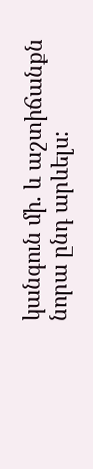կանգուն մի. և աշտիճանքն նորա ընդ արևելս: